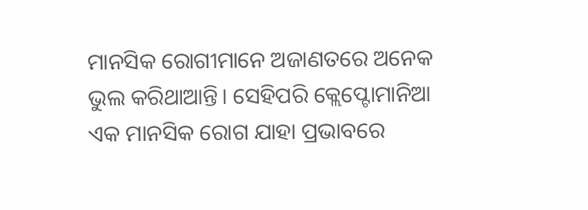ମାନସିକ ରୋଗୀମାନେ ଅଜାଣତରେ ଅନେକ ଭୁଲ କରିଥାଆନ୍ତି। ସେହିପରି କ୍ଲେପ୍ଟୋମାନିଆ ଏକ ମାନସିକ ରୋଗ ଯାହା ପ୍ରଭାବରେ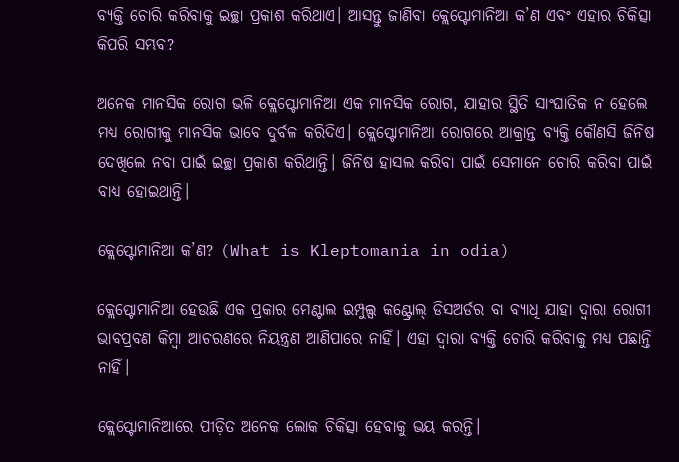ବ୍ୟକ୍ତି ଚୋରି କରିବାକୁ ଇଚ୍ଛା ପ୍ରକାଶ କରିଥାଏ। ଆସନ୍ତୁ ଜାଣିବା କ୍ଲେପ୍ଟୋମାନିଆ କ’ଣ ଏବଂ ଏହାର ଚିକିତ୍ସା କିପରି ସମ୍ଭବ?

ଅନେକ ମାନସିକ ରୋଗ ଭଳି କ୍ଲେପ୍ଟୋମାନିଆ ଏକ ମାନସିକ ରୋଗ, ଯାହାର ସ୍ଥିତି ସାଂଘାତିକ ନ ହେଲେ ମଧ୍ୟ ରୋଗୀକୁ ମାନସିକ ଭାବେ ଦୁର୍ବଳ କରିଦିଏ। କ୍ଲେପ୍ଟୋମାନିଆ ରୋଗରେ ଆକ୍ରାନ୍ତ ବ୍ୟକ୍ତି କୌଣସି ଜିନିଷ ଦେଖିଲେ ନବା ପାଇଁ ଇଚ୍ଛା ପ୍ରକାଶ କରିଥାନ୍ତି। ଜିନିଷ ହାସଲ କରିବା ପାଇଁ ସେମାନେ ଚୋରି କରିବା ପାଇଁ ବାଧ୍ୟ ହୋଇଥାନ୍ତି।

କ୍ଲେପ୍ଟୋମାନିଆ କ’ଣ? (What is Kleptomania in odia)

କ୍ଲେପ୍ଟୋମାନିଆ ହେଉଛି ଏକ ପ୍ରକାର ମେଣ୍ଟାଲ ଇମ୍ପୁଲ୍ସ କଣ୍ଟ୍ରୋଲ୍ ଡିସଅର୍ଡର ବା ବ୍ୟାଧି ଯାହା ଦ୍ୱାରା ରୋଗୀ ଭାବପ୍ରବଣ କିମ୍ବା ଆଚରଣରେ ନିୟନ୍ତ୍ରଣ ଆଣିପାରେ ନାହିଁ। ଏହା ଦ୍ବାରା ବ୍ୟକ୍ତି ଚୋରି କରିବାକୁ ମଧ୍ୟ ପଛାନ୍ତି ନାହିଁ।

କ୍ଲେପ୍ଟୋମାନିଆରେ ପୀଡ଼ିତ ଅନେକ ଲୋକ ଚିକିତ୍ସା ହେବାକୁ ଭୟ କରନ୍ତି।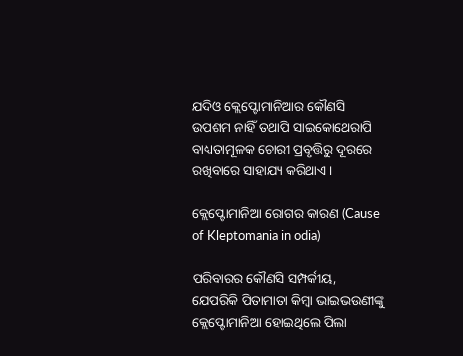ଯଦିଓ କ୍ଲେପ୍ଟୋମାନିଆର କୌଣସି ଉପଶମ ନାହିଁ ତଥାପି ସାଇକୋଥେରାପି ବାଧ୍ୟତାମୂଳକ ଚୋରୀ ପ୍ରବୃତ୍ତିରୁ ଦୂରରେ ରଖିବାରେ ସାହାଯ୍ୟ କରିଥାଏ।

କ୍ଲେପ୍ଟୋମାନିଆ ରୋଗର କାରଣ (Cause of Kleptomania in odia)

ପରିବାରର କୌଣସି ସମ୍ପର୍କୀୟ, ଯେପରିକି ପିତାମାତା କିମ୍ବା ଭାଇଭଉଣୀଙ୍କୁ କ୍ଲେପ୍ଟୋମାନିଆ ହୋଇଥିଲେ ପିଲା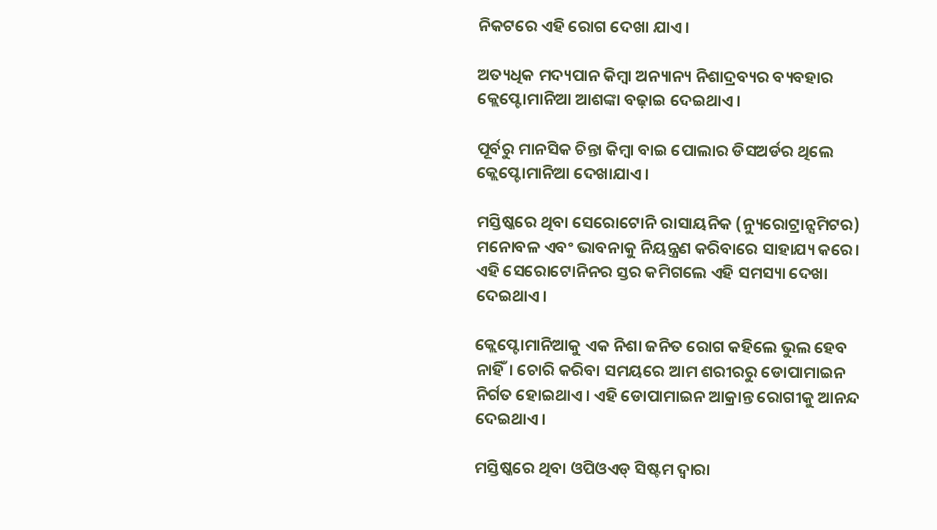ନିକଟରେ ଏହି ରୋଗ ଦେଖା ଯାଏ।

ଅତ୍ୟଧିକ ମଦ୍ୟପାନ କିମ୍ବା ଅନ୍ୟାନ୍ୟ ନିଶାଦ୍ରବ୍ୟର ବ୍ୟବହାର କ୍ଲେପ୍ଟୋମାନିଆ ଆଶଙ୍କା ବଢ଼ାଇ ଦେଇଥାଏ।

ପୂର୍ବରୁ ମାନସିକ ଚିନ୍ତା କିମ୍ବା ବାଇ ପୋଲାର ଡିସଅର୍ଡର ଥିଲେ କ୍ଲେପ୍ଟୋମାନିଆ ଦେଖାଯାଏ।

ମସ୍ତିଷ୍କରେ ଥିବା ସେରୋଟୋନି ରାସାୟନିକ (ନ୍ୟୁରୋଟ୍ରାନ୍ସମିଟର) ମନୋବଳ ଏବଂ ଭାବନାକୁ ନିୟନ୍ତ୍ରଣ କରିବାରେ ସାହାଯ୍ୟ କରେ। ଏହି ସେରୋଟୋନିନର ସ୍ତର କମିଗଲେ ଏହି ସମସ୍ୟା ଦେଖା ଦେଇଥାଏ।

କ୍ଲେପ୍ଟୋମାନିଆକୁ ଏକ ନିଶା ଜନିତ ରୋଗ କହିଲେ ଭୁଲ ହେବ ନାହିଁ। ଚୋରି କରିବା ସମୟରେ ଆମ ଶରୀରରୁ ଡୋପାମାଇନ ନିର୍ଗତ ହୋଇଥାଏ। ଏହି ଡୋପାମାଇନ ଆକ୍ରାନ୍ତ ରୋଗୀକୁ ଆନନ୍ଦ ଦେଇଥାଏ।

ମସ୍ତିଷ୍କରେ ଥିବା ଓପିଓଏଡ୍ ସିଷ୍ଟମ ଦ୍ୱାରା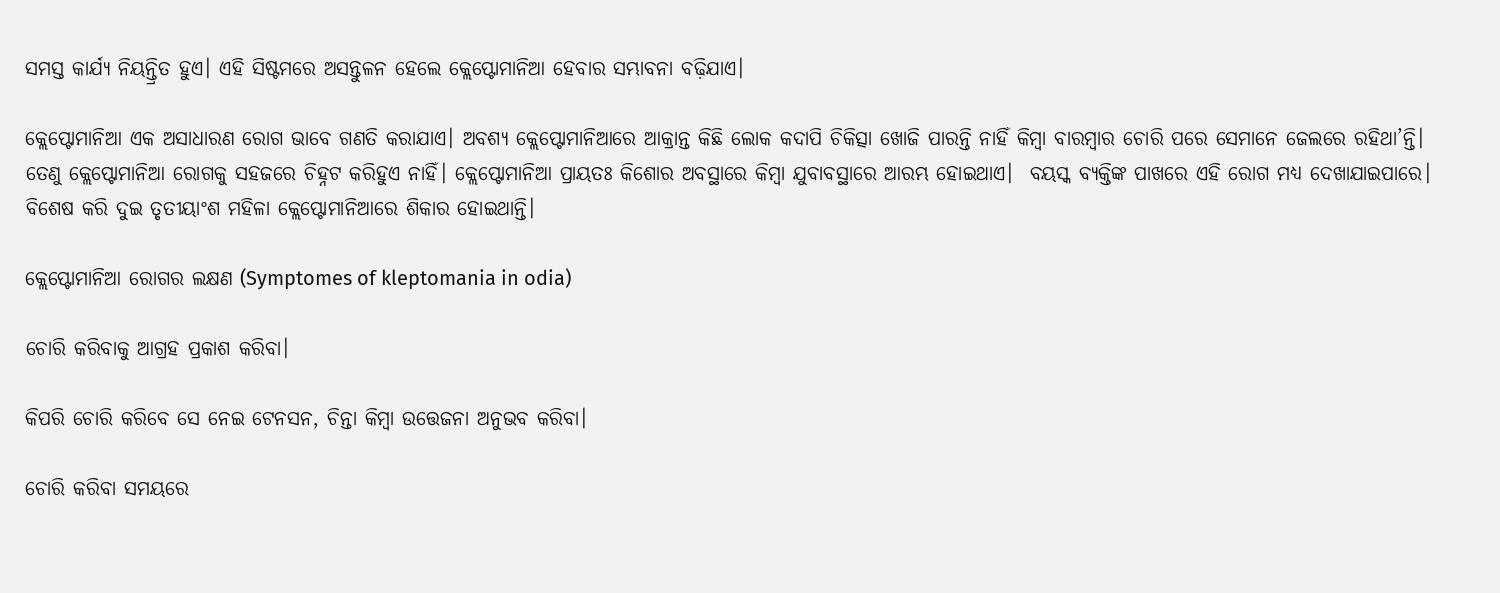ସମସ୍ତ କାର୍ଯ୍ୟ ନିୟନ୍ତ୍ରିତ ହୁଏ। ଏହି ସିଷ୍ଟମରେ ଅସନ୍ତୁଳନ ହେଲେ କ୍ଲେପ୍ଟୋମାନିଆ ହେବାର ସମ୍ଭାବନା ବଢ଼ିଯାଏ।

କ୍ଲେପ୍ଟୋମାନିଆ ଏକ ଅସାଧାରଣ ରୋଗ ଭାବେ ଗଣତି କରାଯାଏ। ଅବଶ୍ୟ କ୍ଲେପ୍ଟୋମାନିଆରେ ଆକ୍ରାନ୍ତ କିଛି ଲୋକ କଦାପି ଚିକିତ୍ସା ଖୋଜି ପାରନ୍ତି ନାହିଁ କିମ୍ବା ବାରମ୍ବାର ଚୋରି ପରେ ସେମାନେ ଜେଲରେ ରହିଥା’ନ୍ତି। ତେଣୁ କ୍ଲେପ୍ଟୋମାନିଆ ରୋଗକୁ ସହଜରେ ଚିହ୍ନଟ କରିହୁଏ ନାହିଁ। କ୍ଲେପ୍ଟୋମାନିଆ ପ୍ରାୟତଃ କିଶୋର ଅବସ୍ଥାରେ କିମ୍ବା ଯୁବାବସ୍ଥାରେ ଆରମ୍ଭ ହୋଇଥାଏ।  ବୟସ୍କ ବ୍ୟକ୍ତିଙ୍କ ପାଖରେ ଏହି ରୋଗ ମଧ୍ୟ ଦେଖାଯାଇପାରେ। ବିଶେଷ କରି ଦୁଇ ତୃତୀୟାଂଶ ମହିଳା କ୍ଲେପ୍ଟୋମାନିଆରେ ଶିକାର ହୋଇଥାନ୍ତି।

କ୍ଲେପ୍ଟୋମାନିଆ ରୋଗର ଲକ୍ଷଣ (Symptomes of kleptomania in odia)

ଚୋରି କରିବାକୁ ଆଗ୍ରହ ପ୍ରକାଶ କରିବା।

କିପରି ଚୋରି କରିବେ ସେ ନେଇ ଟେନସନ, ଚିନ୍ତା କିମ୍ବା ଉତ୍ତେଜନା ଅନୁଭବ କରିବା।

ଚୋରି କରିବା ସମୟରେ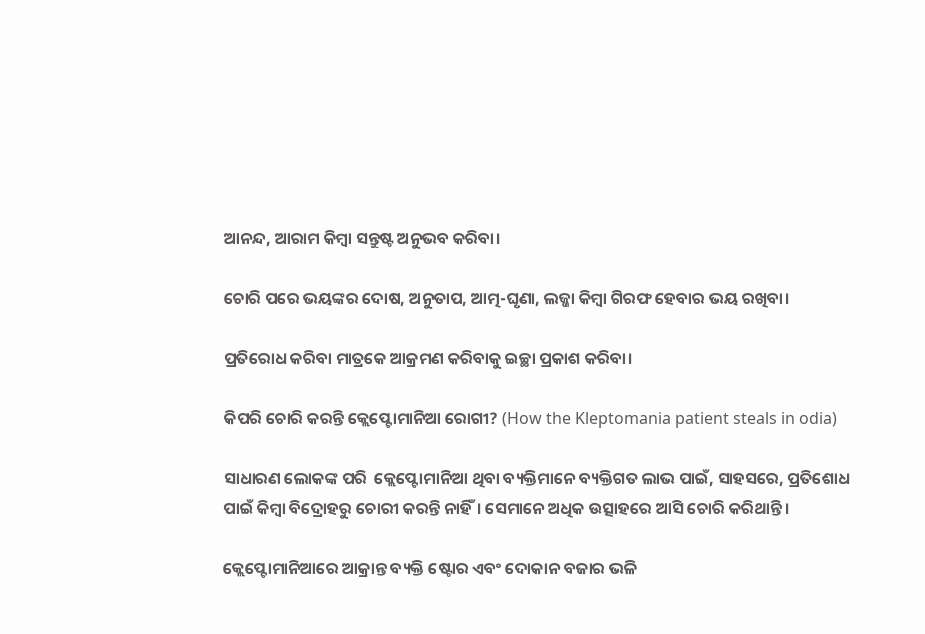ଆନନ୍ଦ, ଆରାମ କିମ୍ବା ସନ୍ତୁଷ୍ଟ ଅନୁଭବ କରିବା।

ଚୋରି ପରେ ଭୟଙ୍କର ଦୋଷ, ଅନୁତାପ, ଆତ୍ମ-ଘୃଣା, ଲଜ୍ଜା କିମ୍ବା ଗିରଫ ହେବାର ଭୟ ରଖିବା।

ପ୍ରତିରୋଧ କରିବା ମାତ୍ରକେ ଆକ୍ରମଣ କରିବାକୁ ଇଚ୍ଛା ପ୍ରକାଶ କରିବା।

କିପରି ଚୋରି କରନ୍ତି କ୍ଲେପ୍ଟୋମାନିଆ ରୋଗୀ? (How the Kleptomania patient steals in odia)

ସାଧାରଣ ଲୋକଙ୍କ ପରି  କ୍ଲେପ୍ଟୋମାନିଆ ଥିବା ବ୍ୟକ୍ତିମାନେ ବ୍ୟକ୍ତିଗତ ଲାଭ ପାଇଁ, ସାହସରେ, ପ୍ରତିଶୋଧ ପାଇଁ କିମ୍ବା ବିଦ୍ରୋହରୁ ଚୋରୀ କରନ୍ତି ନାହିଁ। ସେମାନେ ଅଧିକ ଉତ୍ସାହରେ ଆସି ଚୋରି କରିଥାନ୍ତି।

କ୍ଲେପ୍ଟୋମାନିଆରେ ଆକ୍ରାନ୍ତ ବ୍ୟକ୍ତି ଷ୍ଟୋର ଏବଂ ଦୋକାନ ବଜାର ଭଳି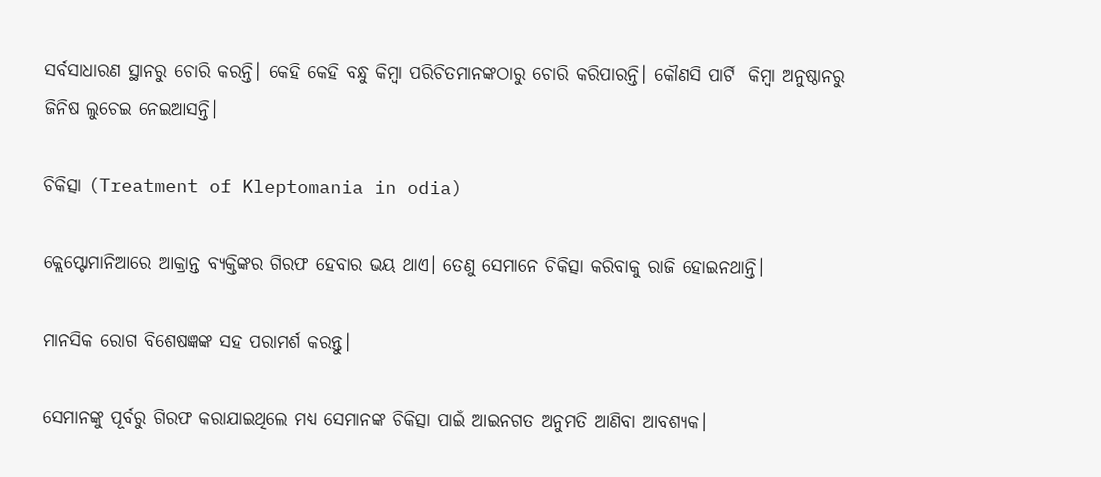ସର୍ବସାଧାରଣ ସ୍ଥାନରୁ ଚୋରି କରନ୍ତି। କେହି କେହି ବନ୍ଧୁ କିମ୍ବା ପରିଚିତମାନଙ୍କଠାରୁ ଚୋରି କରିପାରନ୍ତି। କୌଣସି ପାର୍ଟି  କିମ୍ବା ଅନୁଷ୍ଠାନରୁ ଜିନିଷ ଲୁଚେଇ ନେଇଆସନ୍ତି।

ଚିକିତ୍ସା (Treatment of Kleptomania in odia)

କ୍ଲେପ୍ଟୋମାନିଆରେ ଆକ୍ରାନ୍ତ ବ୍ୟକ୍ତିଙ୍କର ଗିରଫ ହେବାର ଭୟ ଥାଏ। ତେଣୁ ସେମାନେ ଚିକିତ୍ସା କରିବାକୁ ରାଜି ହୋଇନଥାନ୍ତି।

ମାନସିକ ରୋଗ ବିଶେଷଜ୍ଞଙ୍କ ସହ ପରାମର୍ଶ କରନ୍ତୁ।

ସେମାନଙ୍କୁ ପୂର୍ବରୁ ଗିରଫ କରାଯାଇଥିଲେ ମଧ୍ୟ ସେମାନଙ୍କ ଚିକିତ୍ସା ପାଇଁ ଆଇନଗତ ଅନୁମତି ଆଣିବା ଆବଶ୍ୟକ।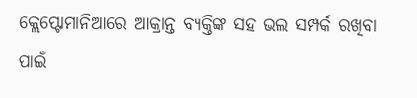କ୍ଲେପ୍ଟୋମାନିଆରେ ଆକ୍ରାନ୍ତ ବ୍ୟକ୍ତିଙ୍କ ସହ ଭଲ ସମ୍ପର୍କ ରଖିବା ପାଇଁ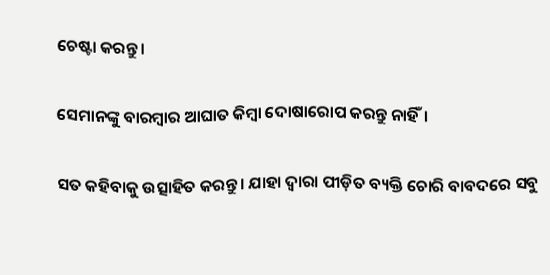ଚେଷ୍ଟା କରନ୍ତୁ।

ସେମାନଙ୍କୁ ବାରମ୍ବାର ଆଘାତ କିମ୍ବା ଦୋଷାରୋପ କରନ୍ତୁ ନାହିଁ।

ସତ କହିବାକୁ ଉତ୍ସାହିତ କରନ୍ତୁ। ଯାହା ଦ୍ୱାରା ପୀଡ଼ିତ ବ୍ୟକ୍ତି ଚୋରି ବାବଦରେ ସବୁ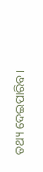ତଥ୍ୟ ଦେଇପାରିବ।